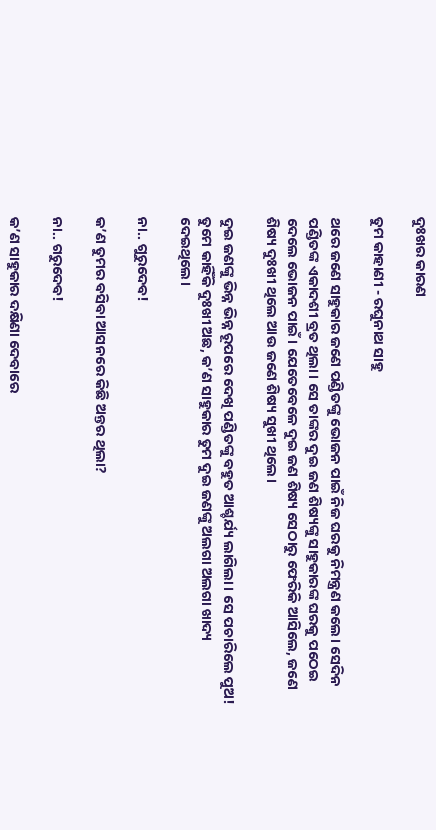ଦୁଃଖର କାରଣ

ତୁମ କାହାଣୀ - ରଘୁନାଥ ସାହୁ

ଥରେ ଜଣେ ସାହୁକାର ଜଣେ ପଣ୍ଡିତଙ୍କୁ ଭୋଜନ ପାଇଁ ନିଜ ଘରକୁ ନିମନ୍ତ୍ରଣ କଲେ। ସେଦିନ ପଣ୍ଡିତଙ୍କ ଏକାଦଶୀ ବ୍ରତ ଥିଲା। ସେ ତାଙ୍କର ଦୁଇ ଜଣ ଶିଷ୍ୟଙ୍କୁ ସାହୁକାରଙ୍କ ଘରକୁ ପଠେଇ ଦେଲେ ଭୋଜନ ପାଇଁ। ଯେତେବେଳେ ଦୁଇ ଜଣ ଶିଷ୍ୟ ସେଠାରୁ ଫେରିକି ଆସିଲେ, ଜଣେ ଶିଷ୍ୟ ଦୁଃଖୀ ଥିଲେ ଆଉ ଜଣେ ଶିଷ୍ୟ ସୁଖୀ ଥିଲେ।

ଦୁଇ ଜଣଙ୍କୁ ଭିନ୍ନ ଭିନ୍ନ ରୂପରେ ଦେଖି ପଣ୍ଡିତଙ୍କୁ ବହୁତ ଆଶ୍ଚର୍ଯ୍ୟ ଲାଗିଲା। ସେ ପଚାରିଲେ ପୁଅ! ତୁମେ କାହିଁକି ଦୁଃଖୀ ଅଛ, କ’ଣ ସାହୁକାର ତୁମ ଦୁଇ ଜଣଙ୍କୁ ଅଲଗା ଅଲଗା ଖାଦ୍ୟ ଦେଇଥିଲେ।

ନା.. ଗୁରୁଦେବ!

କ’ଣ ତୁମର ବସିବା ଆସନରେ କିଛି ଅନ୍ତର ଥିଲା?

ନା.. ଗରୁଦେବ!

କ’ଣ ସାହୁକାର ଦକ୍ଷିଣା ଦେବାରେ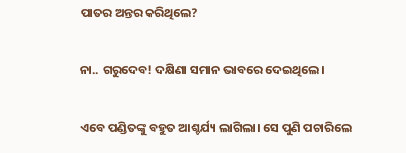ପାତର ଅନ୍ତର କରିଥିଲେ?

ନା.. ଗରୁଦେବ! ଦକ୍ଷିଣା ସମାନ ଭାବରେ ଦେଇଥିଲେ।

ଏବେ ପଣ୍ଡିତଙ୍କୁ ବହୁତ ଆଶ୍ଚର୍ଯ୍ୟ ଲାଗିଲା। ସେ ପୁଣି ପଚାରିଲେ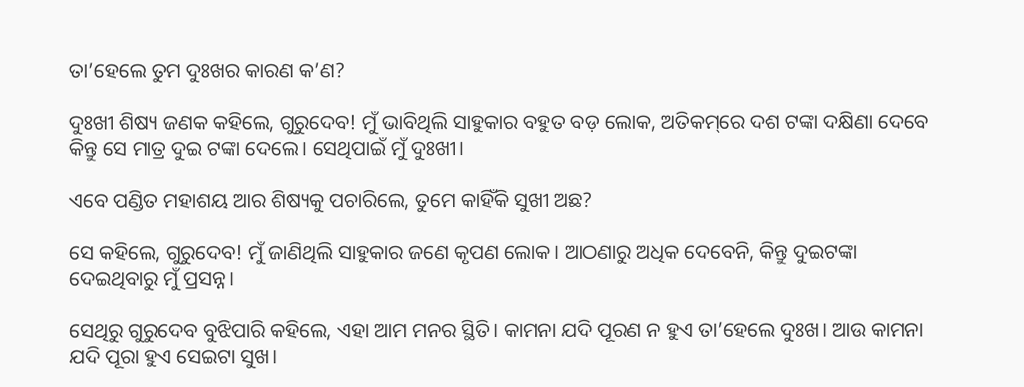ତା’ହେଲେ ତୁମ ଦୁଃଖର କାରଣ କ’ଣ?

ଦୁଃଖୀ ଶିଷ୍ୟ ଜଣକ କହିଲେ, ଗୁରୁଦେବ! ମୁଁ ଭାବିଥିଲି ସାହୁକାର ବହୁତ ବଡ଼ ଲୋକ, ଅତିକମ୍‌ରେ ଦଶ ଟଙ୍କା ଦକ୍ଷିଣା ଦେବେ କିନ୍ତୁ ସେ ମାତ୍ର ଦୁଇ ଟଙ୍କା ଦେଲେ। ସେଥିପାଇଁ ମୁଁ ଦୁଃଖୀ।

ଏବେ ପଣ୍ଡିତ ମହାଶୟ ଆର ଶିଷ୍ୟକୁ ପଚାରିଲେ, ତୁମେ କାହିଁକି ସୁଖୀ ଅଛ?

ସେ କହିଲେ, ଗୁରୁଦେବ! ମୁଁ ଜାଣିଥିଲି ସାହୁକାର ଜଣେ କୃପଣ ଲୋକ। ଆଠଣାରୁ ଅଧିକ ଦେବେନି, କିନ୍ତୁ ଦୁଇଟଙ୍କା ଦେଇଥିବାରୁ ମୁଁ ପ୍ରସନ୍ନ।

ସେଥିରୁ ଗୁରୁଦେବ ବୁଝିପାରି କହିଲେ, ଏହା ଆମ ମନର ସ୍ଥିତି। କାମନା ଯଦି ପୂରଣ ନ ହୁଏ ତା’ହେଲେ ଦୁଃଖ। ଆଉ କାମନା ଯଦି ପୂରା ହୁଏ ସେଇଟା ସୁଖ।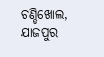ଚଣ୍ଡିଖୋଲ, ଯାଜପୁର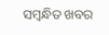ସମ୍ବନ୍ଧିତ ଖବର